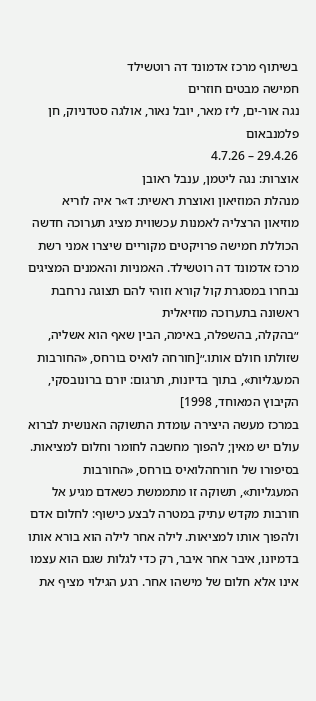בשיתוף מרכז אדמונד דה רוטשילד
חמישה מבטים חוזרים
נגה אור-ים, ליז מאר, יובל נאור, אולגה סטדניוק, חן פלמנבאום
29.4.26 – 4.7.26
אוצרות: נגה ליטמן, ענבל ראובן
מנהלת המוזיאון ואוצרת ראשית: ד»ר איה לוריא
מוזיאון הרצליה לאמנות עכשווית מציג תערוכה חדשה הכוללת חמישה פרויקטים מקוריים שיצרו אמני רשת מרכז אדמונד דה רוטשילד. האמניות והאמנים המציגים נבחרו במסגרת קול קורא וזוהי להם תצוגה נרחבת ראשונה בתערוכה מוזיאלית
״בהקלה, בהשפלה, באימה, הבין שאף הוא אשליה, שזולתו חולם אותו.״[חורחה לואיס בורחס, «החורבות המעגליות», בתוך בדיונות, תרגום: יורם ברונובסקי, הקיבוץ המאוחד, 1998]
במרכז מעשה היצירה עומדת התשוקה האנושית לברוא עולם יש מאין; להפוך מחשבה לחומר וחלום למציאות. בסיפורו של חורחהלואיס בורחס, «החורבות המעגליות», תשוקה זו מתממשת כשאדם מגיע אל חורבות מקדש עתיק במטרה לבצע כישוף: לחלום אדם ולהפוך אותו למציאות. לילה אחר לילה הוא בורא אותו בדמיונו, איבר אחר איבר, רק כדי לגלות שגם הוא עצמו אינו אלא חלום של מישהו אחר. רגע הגילוי מציף את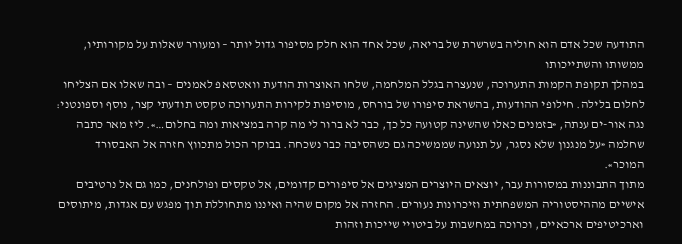התודעה שכל אדם הוא חוליה בשרשרת של בריאה, שכל אחד הוא חלק מסיפור גדול יותר – ומעורר שאלות על מקורותיו, ממשותו והשתייכותו
במהלך תקופת הקמות התערוכה, שנעצרה בגלל המלחמה, שלחו האוצרות הודעת וואטסאפ לאמנים – ובה שאלו אם הצליחו לחלום בלילה. חילופי ההודעות, בהשראת סיפורו של בורחס, מוסיפות לקירות התערוכה טקסט תודעתי קצר, נוסף וספונטני: נגה אור-ים ענתה, «בזמנים כאלו שהשינה קטועה כל כך, כבר לא ברור לי מה קרה במציאות ומה בחלום…». ליז מאר כתבה שחלמה «על מנגנון שלא נסגר, על תנועה שממשיכה גם כשהסיבה כבר נשכחה. בבוקר הכול מתכווץ חזרה אל האבסורד המוכר».
מתוך התבוננות במסורות עבר, יוצאים היוצרים המציגים אל סיפורים קדומים, אל טקסים ופולחנים, כמו גם אל נרטיבים אישיים מההיסטוריה המשפחתית וזיכרונות נעורים. החזרה אל מקום שהיה ואיננו מתחוללת תוך מפגש עם אגדות, מיתוסים וארכיטיפים ארכאיים, וכרוכה במחשבות על ביטויי שייכות וזהות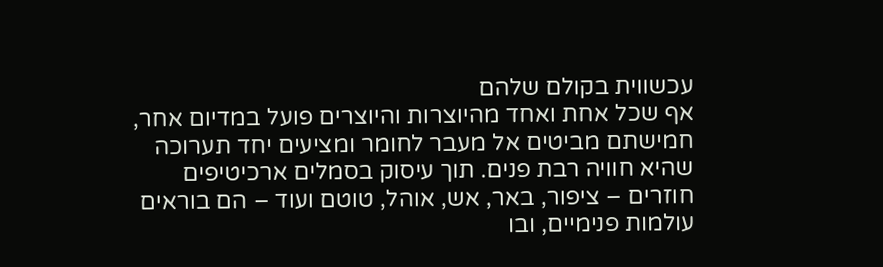עכשווית בקולם שלהם
אף שכל אחת ואחד מהיוצרות והיוצרים פועל במדיום אחר, חמישתם מביטים אל מעבר לחומר ומציעים יחד תערוכה שהיא חוויה רבת פנים. תוך עיסוק בסמלים ארכיטיפים חוזרים – ציפור, באר, אש, אוהל, טוטם ועוד – הם בוראים עולמות פנימיים, ובו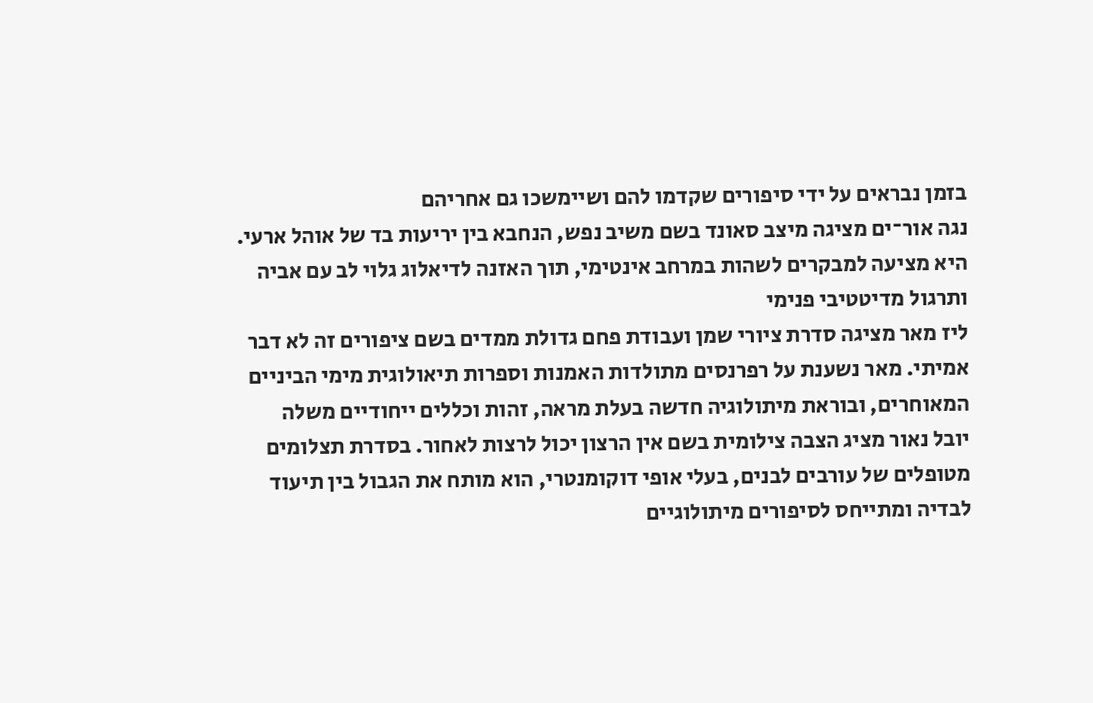בזמן נבראים על ידי סיפורים שקדמו להם ושיימשכו גם אחריהם
נגה אור־ים מציגה מיצב סאונד בשם משיב נפש, הנחבא בין יריעות בד של אוהל ארעי. היא מציעה למבקרים לשהות במרחב אינטימי, תוך האזנה לדיאלוג גלוי לב עם אביה ותרגול מדיטטיבי פנימי
ליז מאר מציגה סדרת ציורי שמן ועבודת פחם גדולת ממדים בשם ציפורים זה לא דבר אמיתי. מאר נשענת על רפרנסים מתולדות האמנות וספרות תיאולוגית מימי הביניים המאוחרים, ובוראת מיתולוגיה חדשה בעלת מראה, זהות וכללים ייחודיים משלה
יובל נאור מציג הצבה צילומית בשם אין הרצון יכול לרצות לאחור. בסדרת תצלומים מטופלים של עורבים לבנים, בעלי אופי דוקומנטרי, הוא מותח את הגבול בין תיעוד לבדיה ומתייחס לסיפורים מיתולוגיים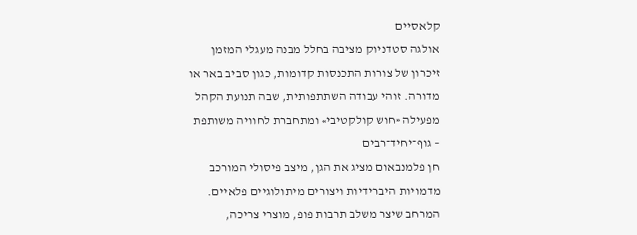קלאסיים
אולגה סטדניוק מציבה בחלל מבנה מעגלי המזמן זיכרון של צורות התכנסות קדומות, כגון סביב באר או מדורה. זוהי עבודה השתתפותית, שבה תנועת הקהל מפעילה «חוש קולקטיבי» ומתחברת לחוויה משותפת – גוף־יחיד־רבים
חן פלמנבאום מציג את הגן, מיצב פיסולי המורכב מדמויות היברידיות ויצורים מיתולוגיים פלאיים. המרחב שיצר משלב תרבות פופ, מוצרי צריכה,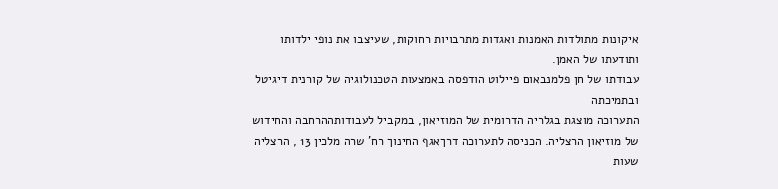איקונות מתולדות האמנות ואגדות מתרבויות רחוקות, שעיצבו את נופי ילדותו ותודעתו של האמן.
עבודתו של חן פלמנבאום פיילוט הודפסה באמצעות הטכנולוגיה של קורנית דיגיטל ובתמיכתה
התערוכה מוצגת בגלריה הדרומית של המוזיאון, במקביל לעבודותההרחבה והחידוש של מוזיאון הרצליה. הכניסה לתערוכה דרךאגף החינוך רח’ שרה מלכין 13 , הרצליה
שעות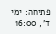פתיחה: ימי ד’, 16:00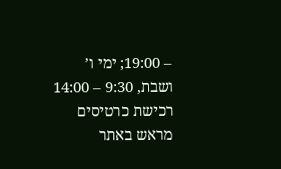– 19:00; ימי ו’ ושבת, 9:30 – 14:00
רכישת כרטיסים מראש באתר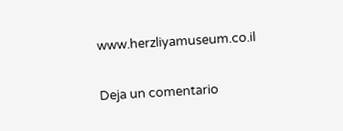www.herzliyamuseum.co.il

Deja un comentario